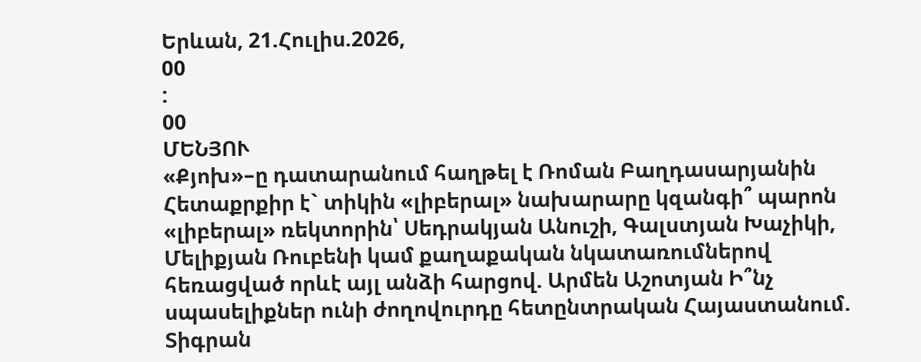Երևան, 21.Հուլիս.2026,
00
:
00
ՄԵՆՅՈՒ
«Քյոխ»–ը դատարանում հաղթել է Ռոման Բաղդասարյանին Հետաքրքիր է` տիկին «լիբերալ» նախարարը կզանգի՞ պարոն «լիբերալ» ռեկտորին՝ Սեդրակյան Անուշի, Գալստյան Խաչիկի, Մելիքյան Ռուբենի կամ քաղաքական նկատառումներով հեռացված որևէ այլ անձի հարցով. Արմեն Աշոտյան Ի՞նչ սպասելիքներ ունի ժողովուրդը հետընտրական Հայաստանում. Տիգրան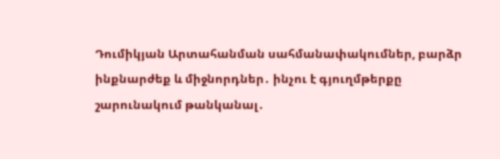Դումիկյան Արտահանման սահմանափակումներ, բարձր ինքնարժեք և միջնորդներ․ ինչու է գյուղմթերքը շարունակում թանկանալ․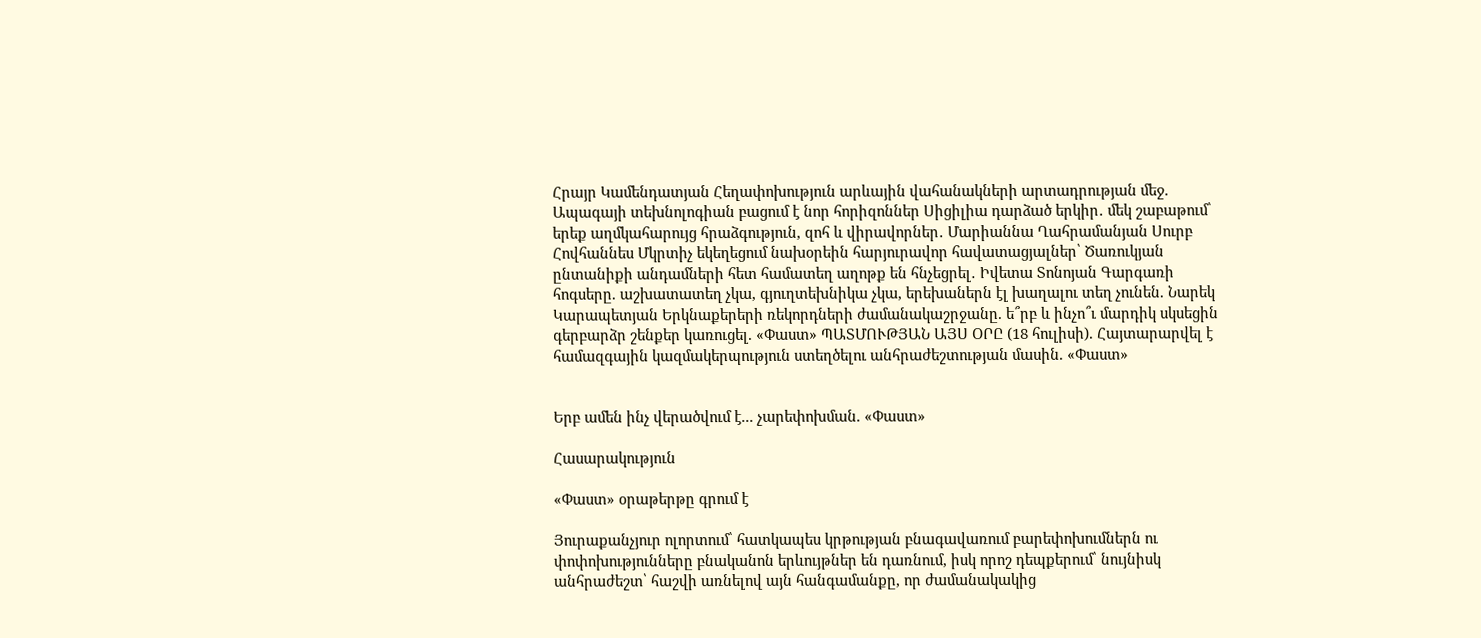Հրայր Կամենդատյան Հեղափոխություն արևային վահանակների արտադրության մեջ. Ապագայի տեխնոլոգիան բացում է նոր հորիզոններ Սիցիլիա դարձած երկիր․ մեկ շաբաթում՝ երեք աղմկահարույց հրաձգություն, զոհ և վիրավորներ․ Մարիաննա Ղահրամանյան Սուրբ Հովհաննես Մկրտիչ եկեղեցում նախօրեին հարյուրավոր հավատացյալներ՝ Ծառուկյան ընտանիքի անդամների հետ համատեղ աղոթք են հնչեցրել․ Իվետա Տոնոյան Գարգառի հոգսերը. աշխատատեղ չկա, գյուղտեխնիկա չկա, երեխաներն էլ խաղալու տեղ չունեն. Նարեկ Կարապետյան Երկնաքերերի ռեկորդների ժամանակաշրջանը. ե՞րբ և ինչո՞ւ մարդիկ սկսեցին գերբարձր շենքեր կառուցել. «Փաստ» ՊԱՏՄՈՒԹՅԱՆ ԱՅՍ ՕՐԸ (18 հուլիսի). Հայտարարվել է համազգային կազմակերպություն ստեղծելու անհրաժեշտության մասին. «Փաստ»


Երբ ամեն ինչ վերածվում է... չարեփոխման. «Փաստ»

Հասարակություն

«Փաստ» օրաթերթը գրում է

Յուրաքանչյուր ոլորտում՝ հատկապես կրթության բնագավառում բարեփոխումներն ու փոփոխությունները բնականոն երևույթներ են դառնում, իսկ որոշ դեպքերում՝ նույնիսկ անհրաժեշտ՝ հաշվի առնելով այն հանգամանքը, որ ժամանակակից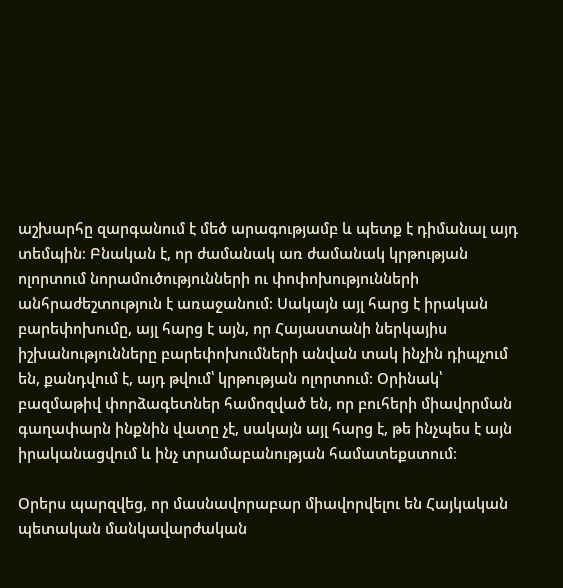աշխարհը զարգանում է մեծ արագությամբ և պետք է դիմանալ այդ տեմպին։ Բնական է, որ ժամանակ առ ժամանակ կրթության ոլորտում նորամուծությունների ու փոփոխությունների անհրաժեշտություն է առաջանում։ Սակայն այլ հարց է իրական բարեփոխումը, այլ հարց է այն, որ Հայաստանի ներկայիս իշխանությունները բարեփոխումների անվան տակ ինչին դիպչում են, քանդվում է, այդ թվում՝ կրթության ոլորտում։ Օրինակ՝ բազմաթիվ փորձագետներ համոզված են, որ բուհերի միավորման գաղափարն ինքնին վատը չէ, սակայն այլ հարց է, թե ինչպես է այն իրականացվում և ինչ տրամաբանության համատեքստում։

Օրերս պարզվեց, որ մասնավորաբար միավորվելու են Հայկական պետական մանկավարժական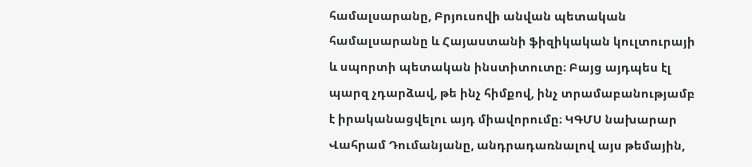համալսարանը, Բրյուսովի անվան պետական համալսարանը և Հայաստանի ֆիզիկական կուլտուրայի և սպորտի պետական ինստիտուտը։ Բայց այդպես էլ պարզ չդարձավ, թե ինչ հիմքով, ինչ տրամաբանությամբ է իրականացվելու այդ միավորումը։ ԿԳՄՍ նախարար Վահրամ Դումանյանը, անդրադառնալով այս թեմային,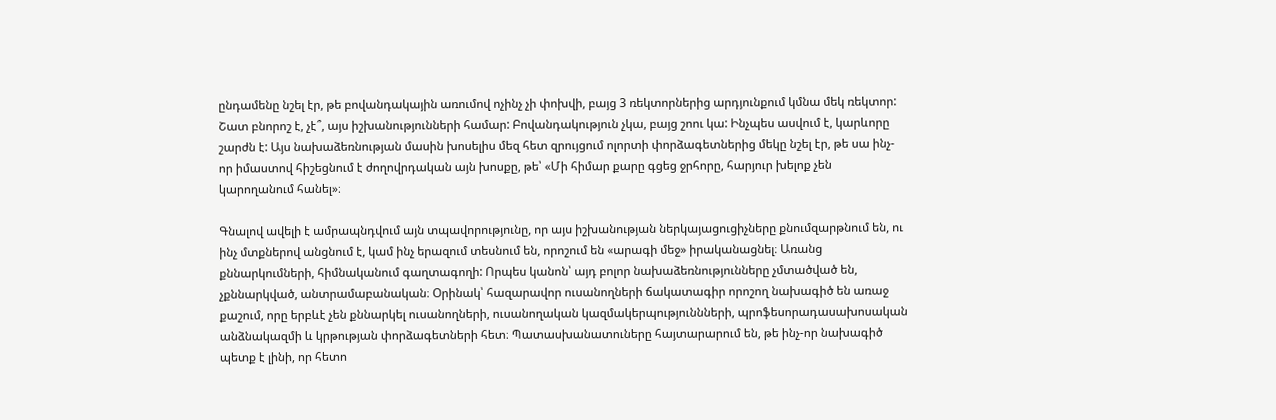ընդամենը նշել էր, թե բովանդակային առումով ոչինչ չի փոխվի, բայց 3 ռեկտորներից արդյունքում կմնա մեկ ռեկտոր: Շատ բնորոշ է, չէ՞, այս իշխանությունների համար: Բովանդակություն չկա, բայց շոու կա: Ինչպես ասվում է, կարևորը շարժն է: Այս նախաձեռնության մասին խոսելիս մեզ հետ զրույցում ոլորտի փորձագետներից մեկը նշել էր, թե սա ինչ-որ իմաստով հիշեցնում է ժողովրդական այն խոսքը, թե՝ «Մի հիմար քարը գցեց ջրհորը, հարյուր խելոք չեն կարողանում հանել»։

Գնալով ավելի է ամրապնդվում այն տպավորությունը, որ այս իշխանության ներկայացուցիչները քնումզարթնում են, ու ինչ մտքներով անցնում է, կամ ինչ երազում տեսնում են, որոշում են «արագի մեջ» իրականացնել։ Առանց քննարկումների, հիմնականում գաղտագողի: Որպես կանոն՝ այդ բոլոր նախաձեռնությունները չմտածված են, չքննարկված, անտրամաբանական։ Օրինակ՝ հազարավոր ուսանողների ճակատագիր որոշող նախագիծ են առաջ քաշում, որը երբևէ չեն քննարկել ուսանողների, ուսանողական կազմակերպություննների, պրոֆեսորադասախոսական անձնակազմի և կրթության փորձագետների հետ։ Պատասխանատուները հայտարարում են, թե ինչ-որ նախագիծ պետք է լինի, որ հետո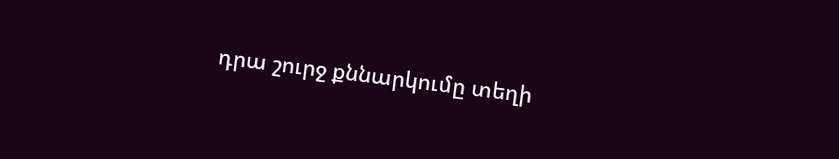դրա շուրջ քննարկումը տեղի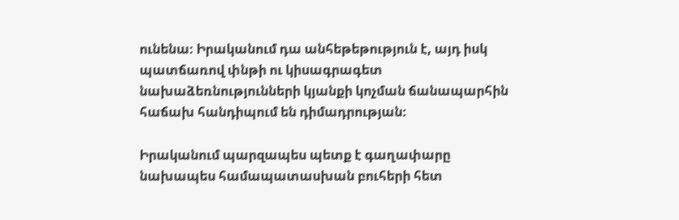ունենա։ Իրականում դա անհեթեթություն է, այդ իսկ պատճառով փնթի ու կիսագրագետ նախաձեռնությունների կյանքի կոչման ճանապարհին հաճախ հանդիպում են դիմադրության։

Իրականում պարզապես պետք է գաղափարը նախապես համապատասխան բուհերի հետ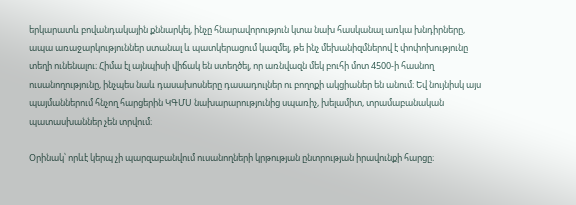երկարատև բովանդակային քննարկել, ինչը հնարավորություն կտա նախ հասկանալ առկա խնդիրները, ապա առաջարկություններ ստանալ և պատկերացում կազմել, թե ինչ մեխանիզմներով է փոփոխությունը տեղի ունենալու։ Հիմա էլ այնպիսի վիճակ են ստեղծել, որ առնվազն մեկ բուհի մոտ 4500-ի հասնող ուսանողությունը, ինչպես նաև դասախոսները դասադուլներ ու բողոքի ակցիաներ են անում։ Եվ նույնիսկ այս պայմաններում հնչող հարցերին ԿԳՄՍ նախարարությունից սպառիչ, խելամիտ, տրամաբանական պատասխաններ չեն տրվում։

Օրինակ՝ որևէ կերպ չի պարզաբանվում ուսանողների կրթության ընտրության իրավունքի հարցը։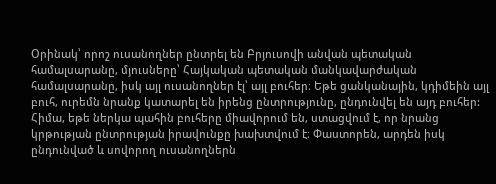Օրինակ՝ որոշ ուսանողներ ընտրել են Բրյուսովի անվան պետական համալսարանը, մյուսները՝ Հայկական պետական մանկավարժական համալսարանը, իսկ այլ ուսանողներ էլ՝ այլ բուհեր։ Եթե ցանկանային, կդիմեին այլ բուհ, ուրեմն նրանք կատարել են իրենց ընտրությունը, ընդունվել են այդ բուհեր: Հիմա, եթե ներկա պահին բուհերը միավորում են, ստացվում է, որ նրանց կրթության ընտրության իրավունքը խախտվում է։ Փաստորեն, արդեն իսկ ընդունված և սովորող ուսանողներն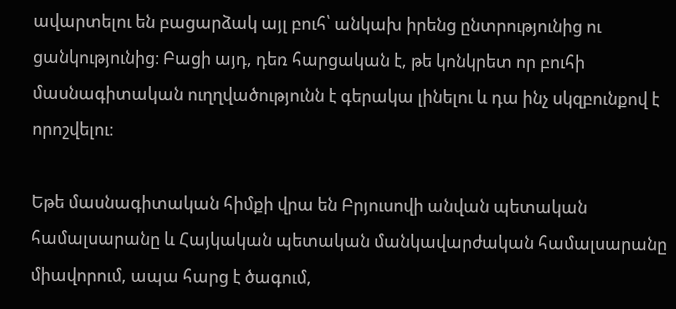ավարտելու են բացարձակ այլ բուհ՝ անկախ իրենց ընտրությունից ու ցանկությունից։ Բացի այդ, դեռ հարցական է, թե կոնկրետ որ բուհի մասնագիտական ուղղվածությունն է գերակա լինելու և դա ինչ սկզբունքով է որոշվելու։

Եթե մասնագիտական հիմքի վրա են Բրյուսովի անվան պետական համալսարանը և Հայկական պետական մանկավարժական համալսարանը միավորում, ապա հարց է ծագում,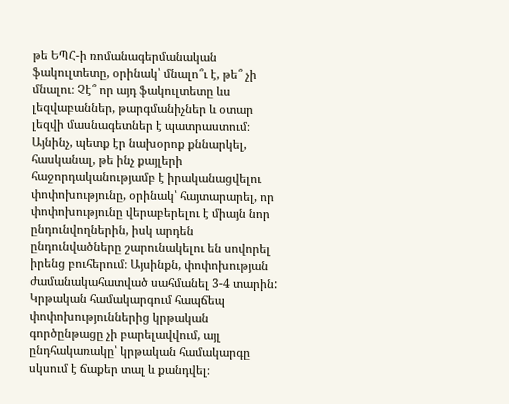թե ԵՊՀ-ի ռոմանագերմանական ֆակուլտետը, օրինակ՝ մնալո՞ւ է, թե՞ չի մնալու։ Չէ՞ որ այդ ֆակուլտետը ևս լեզվաբաններ, թարգմանիչներ և օտար լեզվի մասնագետներ է պատրաստում։ Այնինչ, պետք էր նախօրոք քննարկել, հասկանալ, թե ինչ քայլերի հաջորդականությամբ է իրականացվելու փոփոխությունը, օրինակ՝ հայտարարել, որ փոփոխությունը վերաբերելու է միայն նոր ընդունվողներին, իսկ արդեն ընդունվածները շարունակելու են սովորել իրենց բուհերում։ Այսինքն, փոփոխության ժամանակահատված սահմանել 3-4 տարին: Կրթական համակարգում հապճեպ փոփոխություններից կրթական գործընթացը չի բարելավվում, այլ ընդհակառակը՝ կրթական համակարգը սկսում է ճաքեր տալ և քանդվել։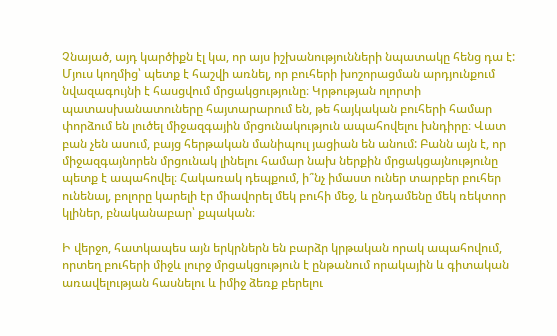Չնայած, այդ կարծիքն էլ կա, որ այս իշխանությունների նպատակը հենց դա է: Մյուս կողմից՝ պետք է հաշվի առնել, որ բուհերի խոշորացման արդյունքում նվազագույնի է հասցվում մրցակցությունը։ Կրթության ոլորտի պատասխանատուները հայտարարում են, թե հայկական բուհերի համար փորձում են լուծել միջազգային մրցունակություն ապահովելու խնդիրը։ Վատ բան չեն ասում, բայց հերթական մանիպուլ յացիան են անում: Բանն այն է, որ միջազգայնորեն մրցունակ լինելու համար նախ ներքին մրցակցայնությունը պետք է ապահովել։ Հակառակ դեպքում, ի՞նչ իմաստ ուներ տարբեր բուհեր ունենալ, բոլորը կարելի էր միավորել մեկ բուհի մեջ, և ընդամենը մեկ ռեկտոր կլիներ, բնականաբար՝ քպական։

Ի վերջո, հատկապես այն երկրներն են բարձր կրթական որակ ապահովում, որտեղ բուհերի միջև լուրջ մրցակցություն է ընթանում որակային և գիտական առավելության հասնելու և իմիջ ձեռք բերելու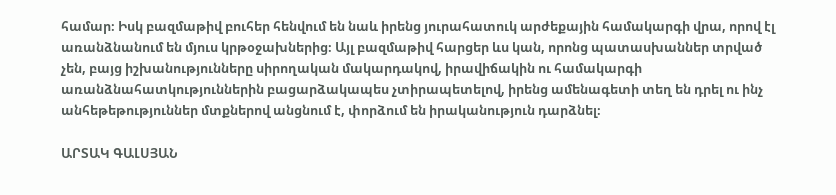համար։ Իսկ բազմաթիվ բուհեր հենվում են նաև իրենց յուրահատուկ արժեքային համակարգի վրա, որով էլ առանձնանում են մյուս կրթօջախներից։ Այլ բազմաթիվ հարցեր ևս կան, որոնց պատասխաններ տրված չեն, բայց իշխանությունները սիրողական մակարդակով, իրավիճակին ու համակարգի առանձնահատկություններին բացարձակապես չտիրապետելով, իրենց ամենագետի տեղ են դրել ու ինչ անհեթեթություններ մտքներով անցնում է, փորձում են իրականություն դարձնել։

ԱՐՏԱԿ ԳԱԼՍՅԱՆ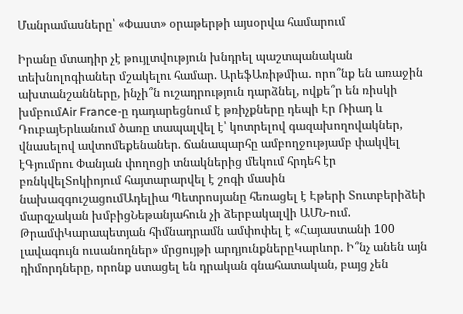Մանրամասները՝ «Փաստ» օրաթերթի այսօրվա համարում

Իրանը մտադիր չէ թույլտվություն խնդրել պաշտպանական տեխնոլոգիաներ մշակելու համար. ԱրեֆԱռիթմիա․ որո՞նք են առաջին ախտանշանները, ինչի՞ն ուշադրություն դարձնել, ովքե՞ր են ռիսկի խմբումAir France-ը դադարեցնում է թռիչքները դեպի Էր Ռիադ և ԴուբայԵրևանում ծառը տապալվել է՝ կոտրելով գազախողովակներ, վնասելով ավտոմեքենաներ. ճանապարհը ամբողջությամբ փակվել էԳյումրու Փանյան փողոցի տնակներից մեկում հրդեհ էր բռնկվելՏոկիոյում հայտարարվել է շոգի մասին նախազգուշացումԱդելիա Պետրոսյանը հեռացել է Էթերի Տուտբերիձեի մարզչական խմբիցՆեթանյահուն չի ձերբակալվի ԱՄՆ-ում. ԹրամփԿարապետյան հիմնադրամն ամփոփել է «Հայաստանի 100 լավագույն ուսանողներ» մրցույթի արդյունքներըԿարևոր. Ի՞նչ անեն այն դիմորդները, որոնք ստացել են դրական գնահատական, բայց չեն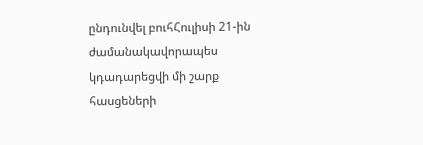ընդունվել բուհՀուլիսի 21-ին ժամանակավորապես կդադարեցվի մի շարք հասցեների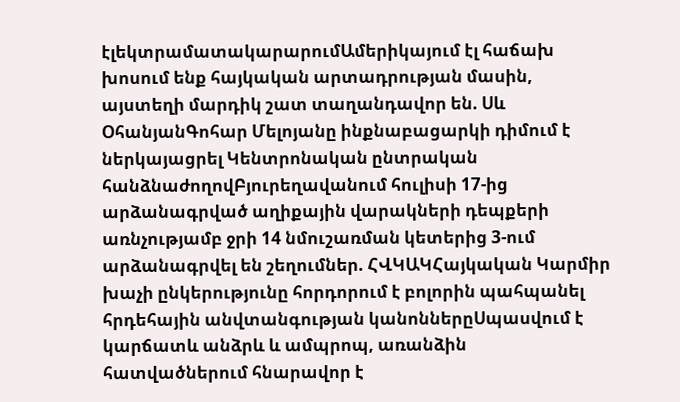էլեկտրամատակարարումԱմերիկայում էլ հաճախ խոսում ենք հայկական արտադրության մասին, այստեղի մարդիկ շատ տաղանդավոր են. Սև ՕհանյանԳոհար Մելոյանը ինքնաբացարկի դիմում է ներկայացրել Կենտրոնական ընտրական հանձնաժողովԲյուրեղավանում հուլիսի 17-ից արձանագրված աղիքային վարակների դեպքերի առնչությամբ ջրի 14 նմուշառման կետերից 3-ում արձանագրվել են շեղումներ. ՀՎԿԱԿՀայկական Կարմիր խաչի ընկերությունը հորդորում է բոլորին պահպանել հրդեհային անվտանգության կանոններըՍպասվում է կարճատև անձրև և ամպրոպ, առանձին հատվածներում հնարավոր է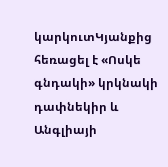կարկուտԿյանքից հեռացել է «Ոսկե գնդակի» կրկնակի դափնեկիր և Անգլիայի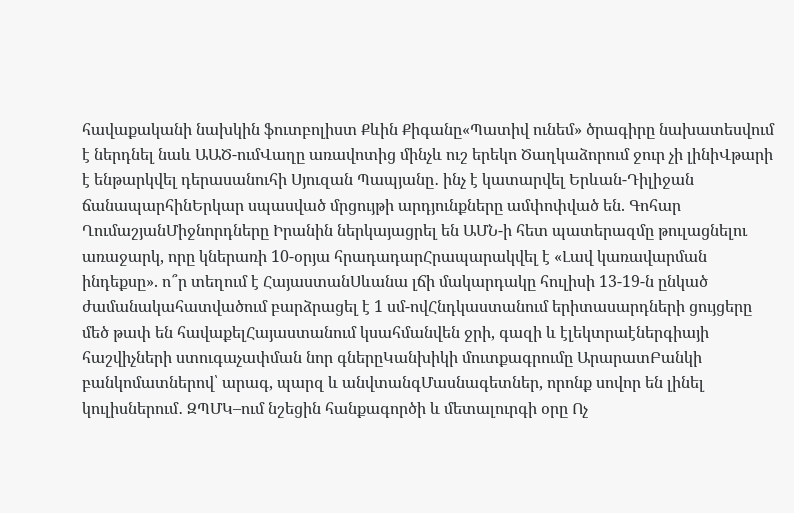հավաքականի նախկին ֆուտբոլիստ Քևին Քիգանը«Պատիվ ունեմ» ծրագիրը նախատեսվում է ներդնել նաև ԱԱԾ-ումՎաղը առավոտից մինչև ուշ երեկո Ծաղկաձորում ջուր չի լինիՎթարի է ենթարկվել դերասանուհի Սյուզան Պապյանը․ ինչ է կատարվել Երևան-Դիլիջան ճանապարհինԵրկար սպասված մրցույթի արդյունքները ամփոփված են. Գոհար ՂումաշյանՄիջնորդները Իրանին ներկայացրել են ԱՄՆ-ի հետ պատերազմը թուլացնելու առաջարկ, որը կներառի 10-օրյա հրադադարՀրապարակվել է «Լավ կառավարման ինդեքսը». ո՞ր տեղում է ՀայաստանՍևանա լճի մակարդակը հուլիսի 13-19-ն ընկած ժամանակահատվածում բարձրացել է 1 սմ-ովՀնդկաստանում երիտասարդների ցույցերը մեծ թափ են հավաքելՀայաստանում կսահմանվեն ջրի, գազի և էլեկտրաէներգիայի հաշվիչների ստուգաչափման նոր գներըԿանխիկի մուտքագրումը ԱրարատԲանկի բանկոմատներով՝ արագ, պարզ և անվտանգՄասնագետներ, որոնք սովոր են լինել կուլիսներում․ ԶՊՄԿ–ում նշեցին հանքագործի և մետալուրգի օրը Ոչ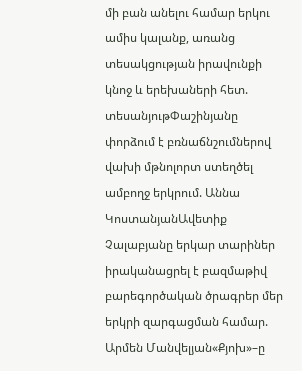մի բան անելու համար երկու ամիս կալանք, առանց տեսակցության իրավունքի կնոջ և երեխաների հետ. տեսանյութՓաշինյանը փորձում է բռնաճնշումներով վախի մթնոլորտ ստեղծել ամբողջ երկրում. Աննա ԿոստանյանԱվետիք Չալաբյանը երկար տարիներ իրականացրել է բազմաթիվ բարեգործական ծրագրեր մեր երկրի զարգացման համար. Արմեն Մանվելյան«Քյոխ»–ը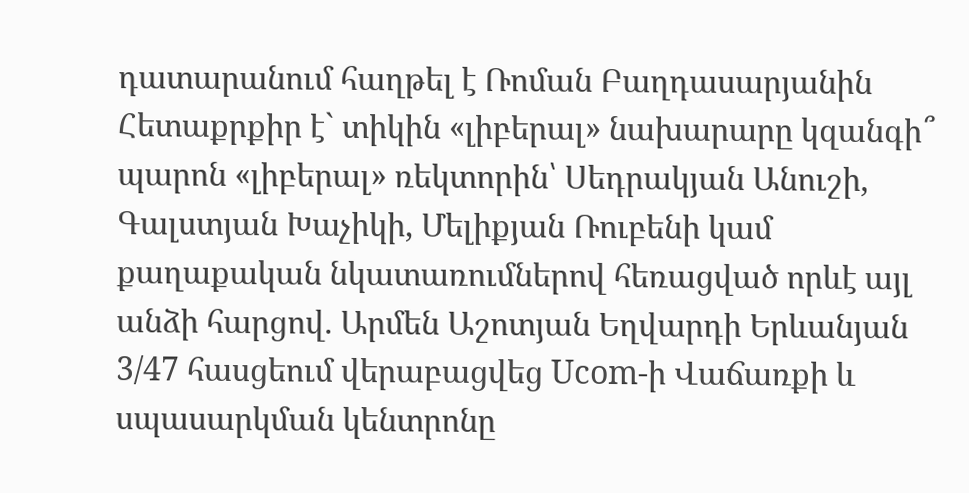դատարանում հաղթել է Ռոման Բաղդասարյանին Հետաքրքիր է` տիկին «լիբերալ» նախարարը կզանգի՞ պարոն «լիբերալ» ռեկտորին՝ Սեդրակյան Անուշի, Գալստյան Խաչիկի, Մելիքյան Ռուբենի կամ քաղաքական նկատառումներով հեռացված որևէ այլ անձի հարցով. Արմեն Աշոտյան Եղվարդի Երևանյան 3/47 հասցեում վերաբացվեց Ucom-ի Վաճառքի և սպասարկման կենտրոնը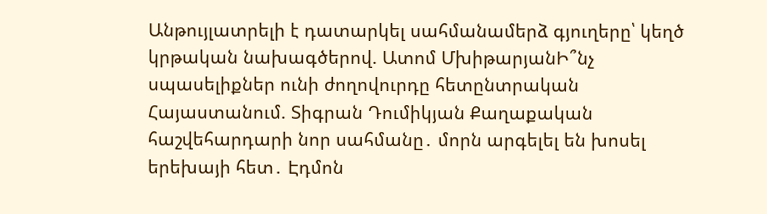Անթույլատրելի է դատարկել սահմանամերձ գյուղերը՝ կեղծ կրթական նախագծերով. Ատոմ ՄխիթարյանԻ՞նչ սպասելիքներ ունի ժողովուրդը հետընտրական Հայաստանում. Տիգրան Դումիկյան Քաղաքական հաշվեհարդարի նոր սահմանը․ մորն արգելել են խոսել երեխայի հետ․ Էդմոն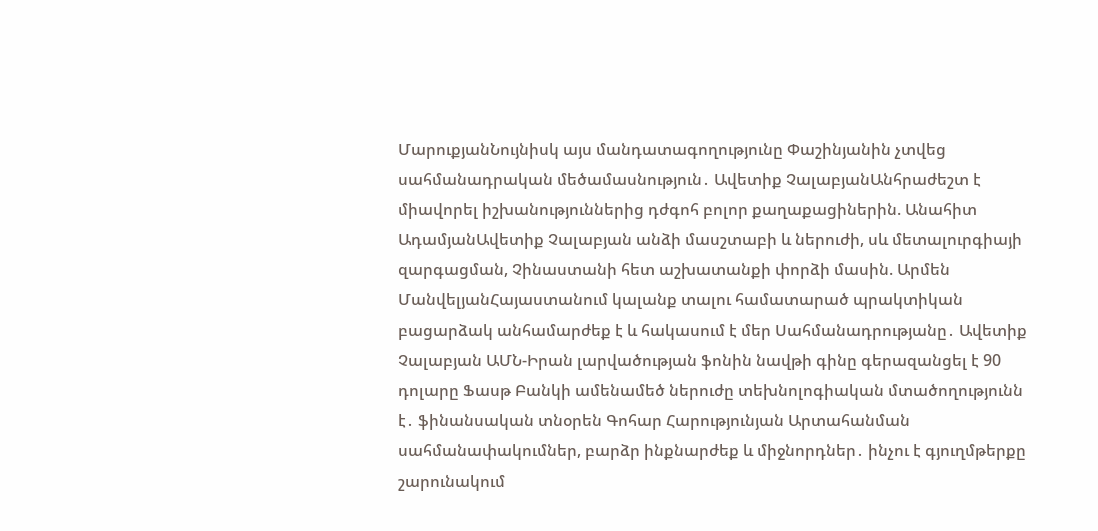ՄարուքյանՆույնիսկ այս մանդատագողությունը Փաշինյանին չտվեց սահմանադրական մեծամասնություն․ Ավետիք ՉալաբյանԱնհրաժեշտ է միավորել իշխանություններից դժգոհ բոլոր քաղաքացիներին. Անահիտ ԱդամյանԱվետիք Չալաբյան անձի մասշտաբի և ներուժի, սև մետալուրգիայի զարգացման, Չինաստանի հետ աշխատանքի փորձի մասին. Արմեն ՄանվելյանՀայաստանում կալանք տալու համատարած պրակտիկան բացարձակ անհամարժեք է և հակասում է մեր Սահմանադրությանը․ Ավետիք Չալաբյան ԱՄՆ-Իրան լարվածության ֆոնին նավթի գինը գերազանցել է 90 դոլարը Ֆասթ Բանկի ամենամեծ ներուժը տեխնոլոգիական մտածողությունն է․ ֆինանսական տնօրեն Գոհար Հարությունյան Արտահանման սահմանափակումներ, բարձր ինքնարժեք և միջնորդներ․ ինչու է գյուղմթերքը շարունակում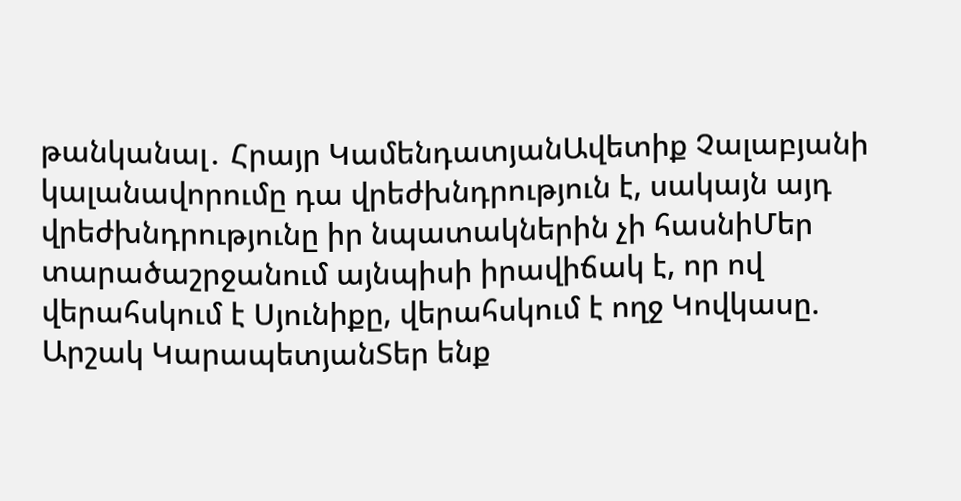թանկանալ․ Հրայր ԿամենդատյանԱվետիք Չալաբյանի կալանավորումը դա վրեժխնդրություն է, սակայն այդ վրեժխնդրությունը իր նպատակներին չի հասնիՄեր տարածաշրջանում այնպիսի իրավիճակ է, որ ով վերահսկում է Սյունիքը, վերահսկում է ողջ Կովկասը. Արշակ ԿարապետյանՏեր ենք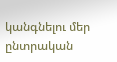կանգնելու մեր ընտրական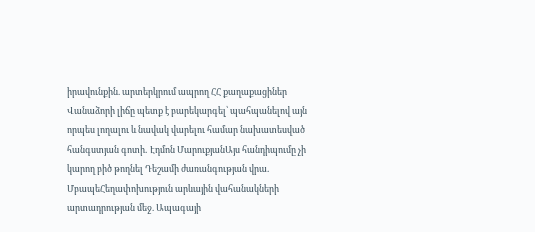իրավունքին. արտերկրում ապրող ՀՀ քաղաքացիներ Վանաձորի լիճը պետք է բարեկարգել՝ պահպանելով այն որպես լողալու և նավակ վարելու համար նախատեսված հանգստյան գոտի․ Էդմոն ՄարուքյանԱյս հանդիպումը չի կարող բիծ թողնել Դեշամի ժառանգության վրա․ ՄբապեՀեղափոխություն արևային վահանակների արտադրության մեջ. Ապագայի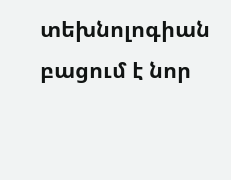տեխնոլոգիան բացում է նոր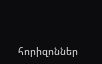հորիզոններ